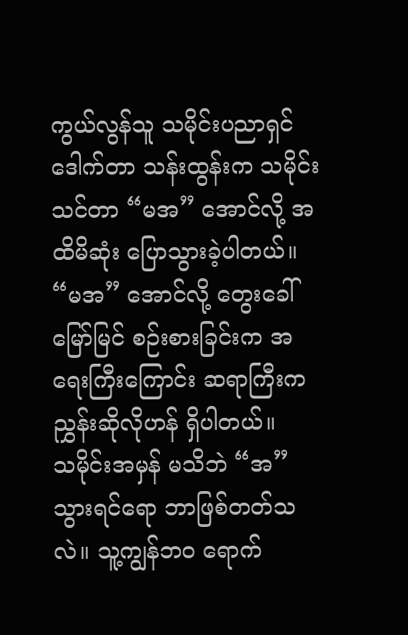ကွယ်လွန်သူ သမိုင်းပညာရှင် ဒေါက်တာ သန်းထွန်းက သမိုင်းသင်တာ “မအ” အောင်လို့ အထိမိဆုံး ပြောသွားခဲ့ပါတယ်။ “မအ” အောင်လို့ တွေးခေါ်မြော်မြင် စဉ်းစားခြင်းက အရေးကြီးကြောင်း ဆရာကြီးက ညွှန်းဆိုလိုဟန် ရှိပါတယ်။
သမိုင်းအမှန် မသိဘဲ “အ” သွားရင်ရော ဘာဖြစ်တတ်သလဲ။ သူ့ကျွန်ဘဝ ရောက်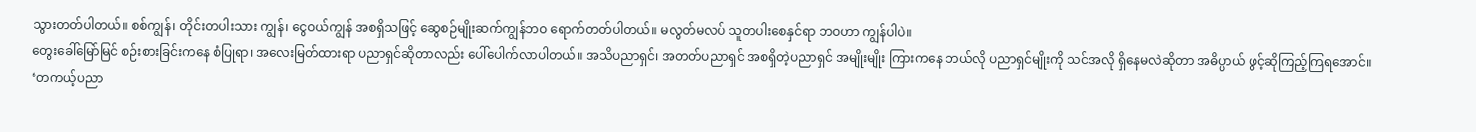သွားတတ်ပါတယ်။ စစ်ကျွန်၊ တိုင်းတပါးသား ကျွန်၊ ငွေဝယ်ကျွန် အစရှိသဖြင့် ဆွေစဉ်မျိုးဆက်ကျွန်ဘဝ ရောက်တတ်ပါတယ်။ မလွတ်မလပ် သူတပါးစေနှင်ရာ ဘဝဟာ ကျွန်ပါပဲ။
တွေးခေါ်မြော်မြင် စဉ်းစားခြင်းကနေ စံပြုရာ၊ အလေးမြတ်ထားရာ ပညာရှင်ဆိုတာလည်း ပေါ်ပေါက်လာပါတယ်။ အသိပညာရှင်၊ အတတ်ပညာရှင် အစရှိတဲ့ပညာရှင် အမျိုးမျိုး ကြားကနေ ဘယ်လို ပညာရှင်မျိုးကို သင်အလို ရှိနေမလဲဆိုတာ အဓိပ္ပာယ် ဖွင့်ဆိုကြည့်ကြရအောင်။
‘တကယ့်ပညာ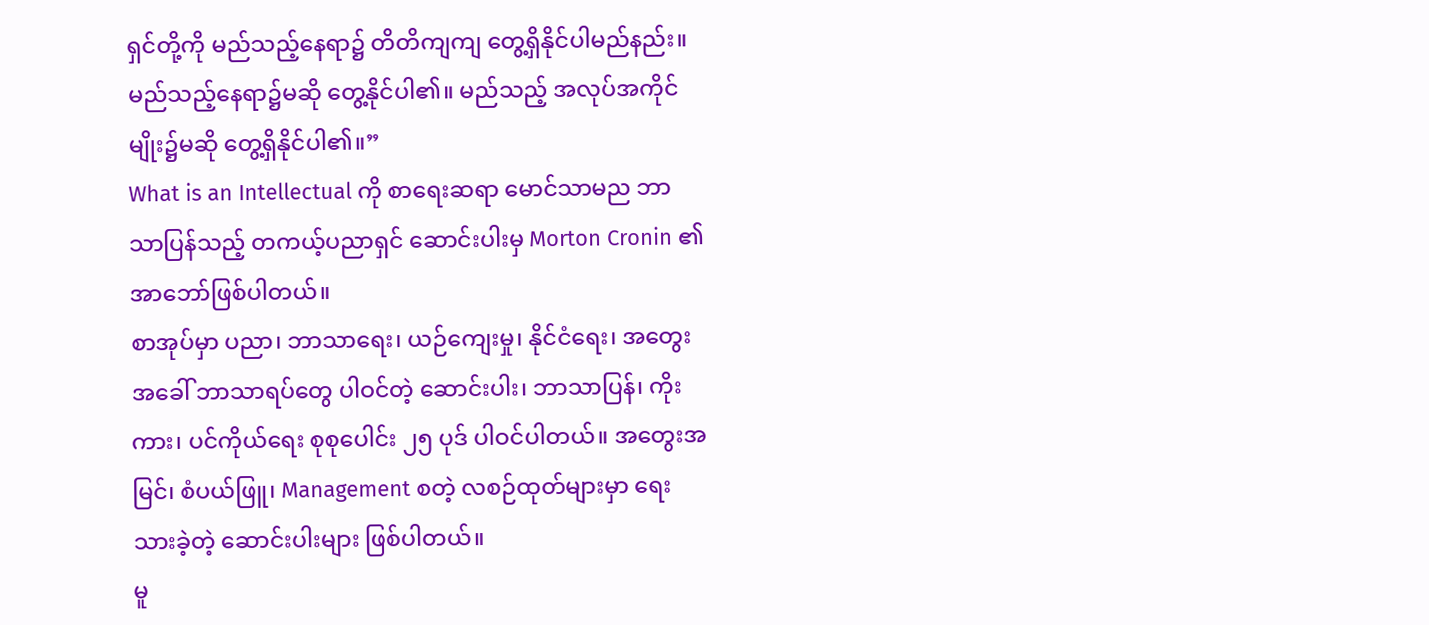ရှင်တို့ကို မည်သည့်နေရာ၌ တိတိကျကျ တွေ့ရှိနိုင်ပါမည်နည်း။ မည်သည့်နေရာ၌မဆို တွေ့နိုင်ပါ၏။ မည်သည့် အလုပ်အကိုင်မျိုး၌မဆို တွေ့ရှိနိုင်ပါ၏။”
What is an Intellectual ကို စာရေးဆရာ မောင်သာမည ဘာသာပြန်သည့် တကယ့်ပညာရှင် ဆောင်းပါးမှ Morton Cronin ၏ အာဘော်ဖြစ်ပါတယ်။
စာအုပ်မှာ ပညာ၊ ဘာသာရေး၊ ယဉ်ကျေးမှု၊ နိုင်ငံရေး၊ အတွေးအခေါ် ဘာသာရပ်တွေ ပါဝင်တဲ့ ဆောင်းပါး၊ ဘာသာပြန်၊ ကိုးကား၊ ပင်ကိုယ်ရေး စုစုပေါင်း ၂၅ ပုဒ် ပါဝင်ပါတယ်။ အတွေးအမြင်၊ စံပယ်ဖြူ၊ Management စတဲ့ လစဉ်ထုတ်များမှာ ရေးသားခဲ့တဲ့ ဆောင်းပါးများ ဖြစ်ပါတယ်။
မူ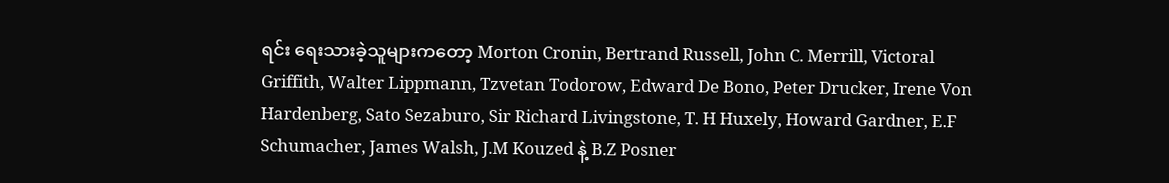ရင်း ရေးသားခဲ့သူများကတော့ Morton Cronin, Bertrand Russell, John C. Merrill, Victoral Griffith, Walter Lippmann, Tzvetan Todorow, Edward De Bono, Peter Drucker, Irene Von Hardenberg, Sato Sezaburo, Sir Richard Livingstone, T. H Huxely, Howard Gardner, E.F Schumacher, James Walsh, J.M Kouzed နဲ့ B.Z Posner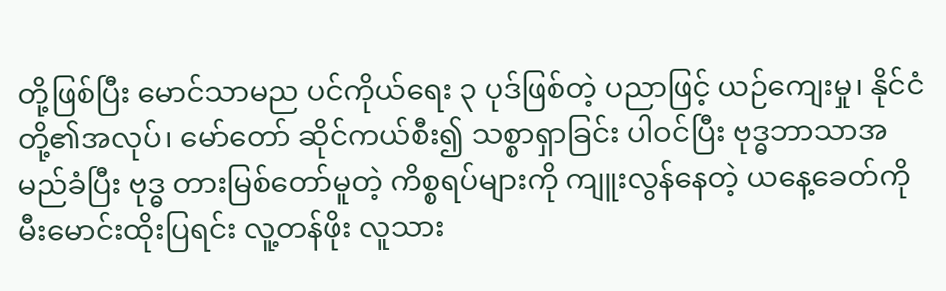တို့ဖြစ်ပြီး မောင်သာမည ပင်ကိုယ်ရေး ၃ ပုဒ်ဖြစ်တဲ့ ပညာဖြင့် ယဉ်ကျေးမှု၊ နိုင်ငံတို့၏အလုပ်၊ မော်တော် ဆိုင်ကယ်စီး၍ သစ္စာရှာခြင်း ပါဝင်ပြီး ဗုဒ္ဓဘာသာအမည်ခံပြီး ဗုဒ္ဓ တားမြစ်တော်မူတဲ့ ကိစ္စရပ်များကို ကျူးလွန်နေတဲ့ ယနေ့ခေတ်ကို မီးမောင်းထိုးပြရင်း လူ့တန်ဖိုး လူသား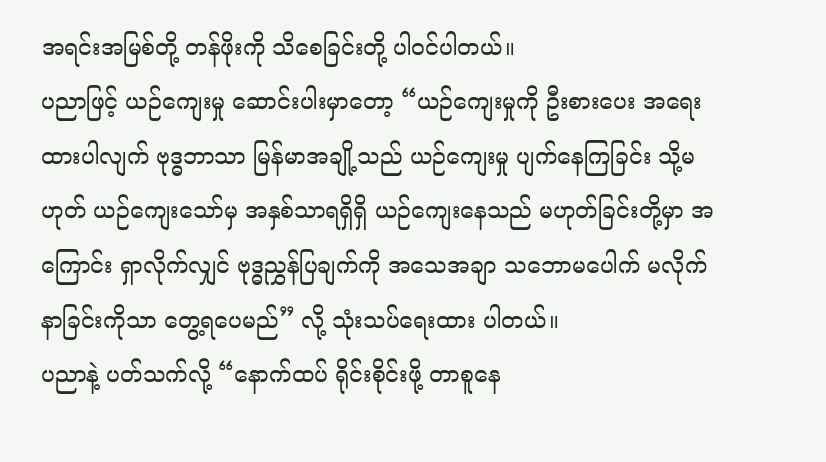အရင်းအမြစ်တို့ တန်ဖိုးကို သိစေခြင်းတို့ ပါဝင်ပါတယ်။
ပညာဖြင့် ယဉ်ကျေးမှု ဆောင်းပါးမှာတော့ “ယဉ်ကျေးမှုကို ဦးစားပေး အရေးထားပါလျက် ဗုဒ္ဓဘာသာ မြန်မာအချို့သည် ယဉ်ကျေးမှု ပျက်နေကြခြင်း သို့မဟုတ် ယဉ်ကျေးသော်မှ အနှစ်သာရရှိရှိ ယဉ်ကျေးနေသည် မဟုတ်ခြင်းတို့မှာ အကြောင်း ရှာလိုက်လျှင် ဗုဒ္ဓညွှန်ပြချက်ကို အသေအချာ သဘောမပေါက် မလိုက်နာခြင်းကိုသာ တွေ့ရပေမည်” လို့ သုံးသပ်ရေးထား ပါတယ်။
ပညာနဲ့ ပတ်သက်လို့ “နောက်ထပ် ရိုင်းစိုင်းဖို့ တာစူနေ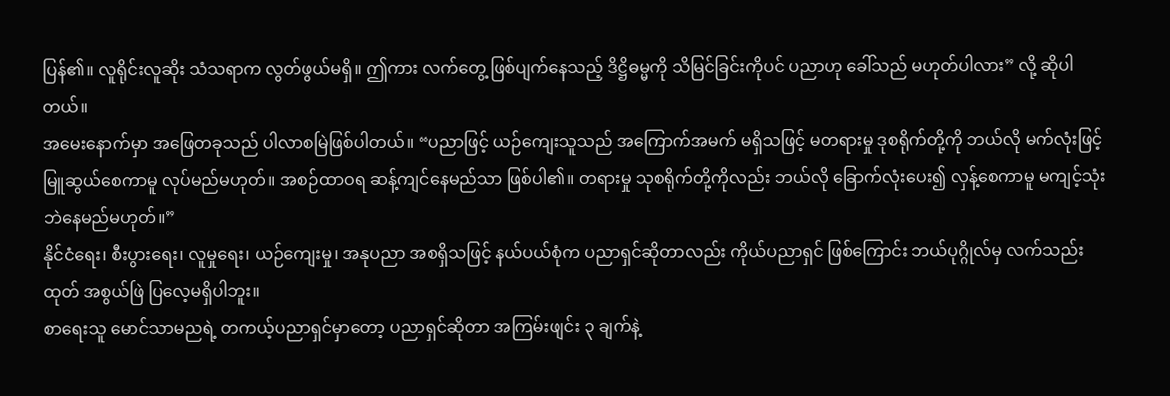ပြန်၏။ လူရိုင်းလူဆိုး သံသရာက လွတ်ဖွယ်မရှိ။ ဤကား လက်တွေ့ ဖြစ်ပျက်နေသည့် ဒိဋ္ဌိဓမ္မကို သိမြင်ခြင်းကိုပင် ပညာဟု ခေါ်သည် မဟုတ်ပါလား” လို့ ဆိုပါတယ်။
အမေးနောက်မှာ အဖြေတခုသည် ပါလာစမြဲဖြစ်ပါတယ်။ “ပညာဖြင့် ယဉ်ကျေးသူသည် အကြောက်အမက် မရှိသဖြင့် မတရားမှု ဒုစရိုက်တို့ကို ဘယ်လို မက်လုံးဖြင့် မြူဆွယ်စေကာမူ လုပ်မည်မဟုတ်။ အစဉ်ထာဝရ ဆန့်ကျင်နေမည်သာ ဖြစ်ပါ၏။ တရားမှု သုစရိုက်တို့ကိုလည်း ဘယ်လို ခြောက်လုံးပေး၍ လှန့်စေကာမူ မကျင့်သုံးဘဲနေမည်မဟုတ်။”
နိုင်ငံရေး၊ စီးပွားရေး၊ လူမှုရေး၊ ယဉ်ကျေးမှု၊ အနုပညာ အစရှိသဖြင့် နယ်ပယ်စုံက ပညာရှင်ဆိုတာလည်း ကိုယ်ပညာရှင် ဖြစ်ကြောင်း ဘယ်ပုဂ္ဂိုလ်မှ လက်သည်းထုတ် အစွယ်ဖြဲ ပြလေ့မရှိပါဘူး။
စာရေးသူ မောင်သာမညရဲ့ တကယ့်ပညာရှင်မှာတော့ ပညာရှင်ဆိုတာ အကြမ်းဖျင်း ၃ ချက်နဲ့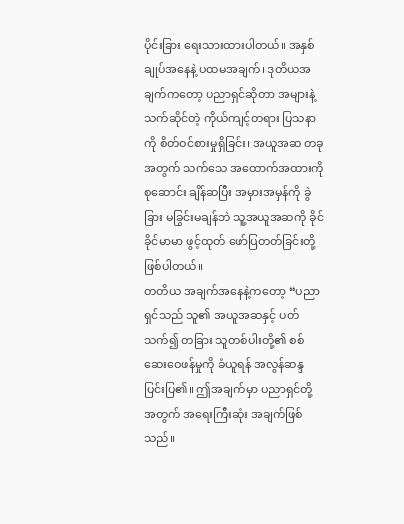ပိုင်းခြား ရေးသားထားပါတယ်။ အနှစ်ချုပ်အနေနဲ့ ပထမအချက်၊ ဒုတိယအချက်ကတော့ ပညာရှင်ဆိုတာ အများနဲ့ သက်ဆိုင်တဲ့ ကိုယ်ကျင့်တရား ပြသနာကို စိတ်ဝင်စားမှုရှိခြင်း၊ အယူအဆ တခုအတွက် သက်သေ အထောက်အထားကို စုဆောင်း ချိန်ဆပြီး အမှားအမှန်ကို ခွဲခြား မခြွင်းမချန်ဘဲ သူ့အယူအဆကို ခိုင်ခိုင်မာမာ ဖွင့်ထုတ် ဖော်ပြတတ်ခြင်းတို့ ဖြစ်ပါတယ်။
တတိယ အချက်အနေနဲ့ကတော့ “ပညာရှင်သည် သူ၏ အယူအဆနှင့် ပတ်သက်၍ တခြား သူတစ်ပါးတို့၏ စစ်ဆေးဝေဖန်မှုကို ခံယူရန် အလွန်ဆန္ဒပြင်းပြ၏။ ဤအချက်မှာ ပညာရှင်တို့အတွက် အရေးကြီးဆုံး အချက်ဖြစ်သည်။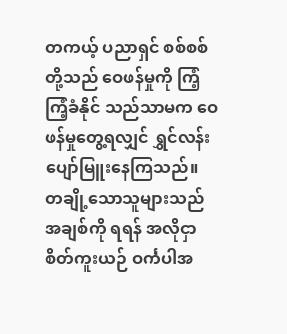တကယ့် ပညာရှင် စစ်စစ်တို့သည် ဝေဖန်မှုကို ကြံ့ကြံ့ခံနိုင် သည်သာမက ဝေဖန်မှုတွေ့ရလျှင် ရွှင်လန်းပျော်မြူးနေကြသည်။ တချို့သောသူများသည် အချစ်ကို ရရန် အလိုငှာ စိတ်ကူးယဉ် ဝင်္ကပါအ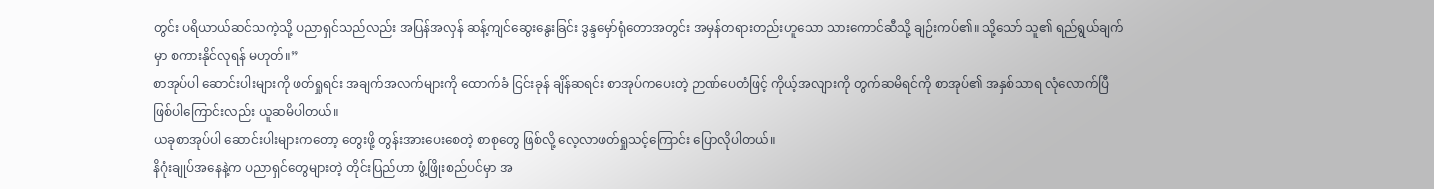တွင်း ပရိယာယ်ဆင်သကဲ့သို့ ပညာရှင်သည်လည်း အပြန်အလှန် ဆန့်ကျင်ဆွေးနွေးခြင်း ဒွန္ဒမှော်ရုံတောအတွင်း အမှန်တရားတည်းဟူသော သားကောင်ဆီသို့ ချဉ်းကပ်၏။ သို့သော် သူ၏ ရည်ရွယ်ချက်မှာ စကားနိုင်လုရန် မဟုတ်။”
စာအုပ်ပါ ဆောင်းပါးများကို ဖတ်ရှုရင်း အချက်အလက်များကို ထောက်ခံ ငြင်းခုန် ချိန်ဆရင်း စာအုပ်ကပေးတဲ့ ဉာဏ်ပေတံဖြင့် ကိုယ့်အလျားကို တွက်ဆမိရင်ကို စာအုပ်၏ အနှစ်သာရ လုံလောက်ပြီ ဖြစ်ပါကြောင်းလည်း ယူဆမိပါတယ်။
ယခုစာအုပ်ပါ ဆောင်းပါးများကတော့ တွေးဖို့ တွန်းအားပေးစေတဲ့ စာစုတွေ ဖြစ်လို့ လေ့လာဖတ်ရှုသင့်ကြောင်း ပြောလိုပါတယ်။
နိဂုံးချုပ်အနေနဲ့က ပညာရှင်တွေများတဲ့ တိုင်းပြည်ဟာ ဖွံ့ဖြိုးစည်ပင်မှာ အ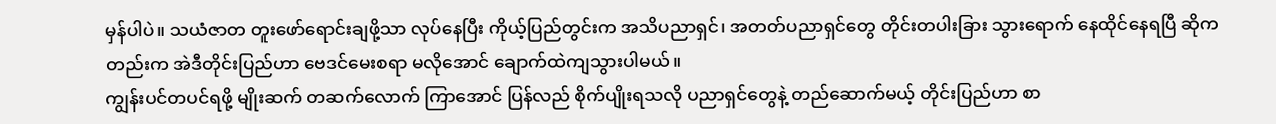မှန်ပါပဲ။ သယံဇာတ တူးဖော်ရောင်းချဖို့သာ လုပ်နေပြီး ကိုယ့်ပြည်တွင်းက အသိပညာရှင်၊ အတတ်ပညာရှင်တွေ တိုင်းတပါးခြား သွားရောက် နေထိုင်နေရပြီ ဆိုကတည်းက အဲဒီတိုင်းပြည်ဟာ ဗေဒင်မေးစရာ မလိုအောင် ချောက်ထဲကျသွားပါမယ်။
ကျွန်းပင်တပင်ရဖို့ မျိုးဆက် တဆက်လောက် ကြာအောင် ပြန်လည် စိုက်ပျိုးရသလို ပညာရှင်တွေနဲ့ တည်ဆောက်မယ့် တိုင်းပြည်ဟာ စာ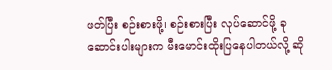ဖတ်ပြီး စဉ်းစားဖို့၊ စဉ်းစားပြီး လုပ်ဆောင်ဖို့ ခုဆောင်းပါးများက မီးမောင်းထိုးပြနေပါတယ်လို့ ဆို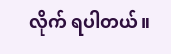လိုက် ရပါတယ်။